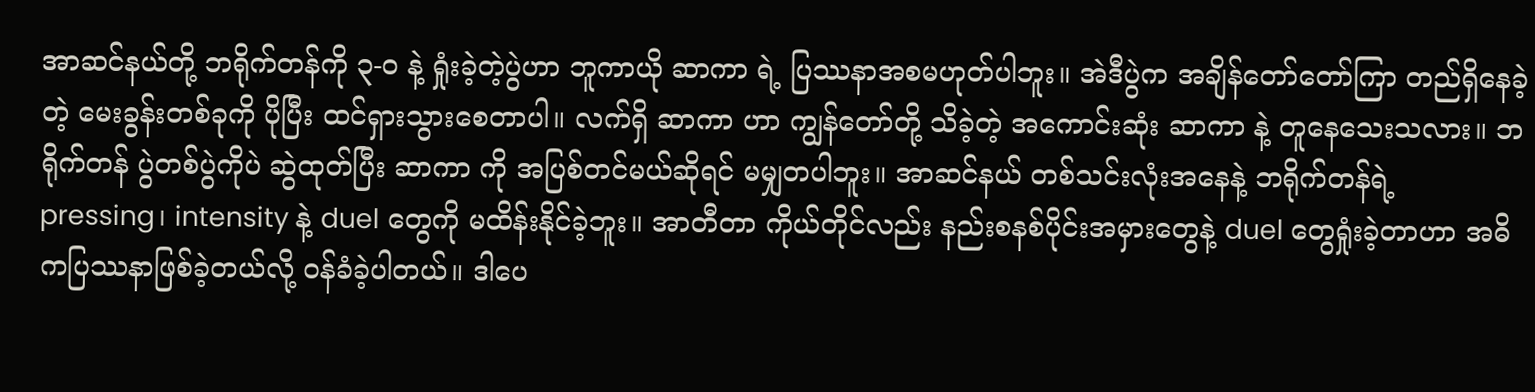အာဆင်နယ်တို့ ဘရိုက်တန်ကို ၃-၀ နဲ့ ရှုံးခဲ့တဲ့ပွဲဟာ ဘူကာယို ဆာကာ ရဲ့ ပြဿနာအစမဟုတ်ပါဘူး။ အဲဒီပွဲက အချိန်တော်တော်ကြာ တည်ရှိနေခဲ့တဲ့ မေးခွန်းတစ်ခုကို ပိုပြီး ထင်ရှားသွားစေတာပါ။ လက်ရှိ ဆာကာ ဟာ ကျွန်တော်တို့ သိခဲ့တဲ့ အကောင်းဆုံး ဆာကာ နဲ့ တူနေသေးသလား။ ဘရိုက်တန် ပွဲတစ်ပွဲကိုပဲ ဆွဲထုတ်ပြီး ဆာကာ ကို အပြစ်တင်မယ်ဆိုရင် မမျှတပါဘူး။ အာဆင်နယ် တစ်သင်းလုံးအနေနဲ့ ဘရိုက်တန်ရဲ့ pressing၊ intensity နဲ့ duel တွေကို မထိန်းနိုင်ခဲ့ဘူး။ အာတီတာ ကိုယ်တိုင်လည်း နည်းစနစ်ပိုင်းအမှားတွေနဲ့ duel တွေရှုံးခဲ့တာဟာ အဓိကပြဿနာဖြစ်ခဲ့တယ်လို့ ဝန်ခံခဲ့ပါတယ်။ ဒါပေ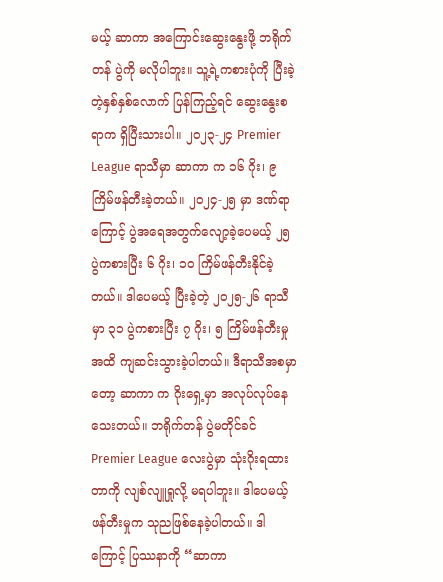မယ့် ဆာကာ အကြောင်းဆွေးနွေးဖို့ ဘရိုက်တန် ပွဲကို မလိုပါဘူး။ သူ့ရဲ့ကစားပုံကို ပြီးခဲ့တဲ့နှစ်နှစ်လောက် ပြန်ကြည့်ရင် ဆွေးနွေးစရာက ရှိပြီးသားပါ။ ၂၀၂၃-၂၄ Premier League ရာသီမှာ ဆာကာ က ၁၆ ဂိုး၊ ၉ ကြိမ်ဖန်တီးခဲ့တယ်။ ၂၀၂၄-၂၅ မှာ ဒဏ်ရာကြောင့် ပွဲအရေအတွက်လျော့ခဲ့ပေမယ့် ၂၅ ပွဲကစားပြီး ၆ ဂိုး၊ ၁၀ ကြိမ်ဖန်တီးနိုင်ခဲ့တယ်။ ဒါပေမယ့် ပြီးခဲ့တဲ့ ၂၀၂၅-၂၆ ရာသီမှာ ၃၁ ပွဲကစားပြီး ၇ ဂိုး၊ ၅ ကြိမ်ဖန်တီးမှုအထိ ကျဆင်းသွားခဲ့ပါတယ်။ ဒီရာသီအစမှာတော့ ဆာကာ က ဂိုးရှေ့မှာ အလုပ်လုပ်နေသေးတယ်။ ဘရိုက်တန် ပွဲမတိုင်ခင် Premier League လေးပွဲမှာ သုံးဂိုးရထားတာကို လျစ်လျူရှုလို့ မရပါဘူး။ ဒါပေမယ့် ဖန်တီးမှုက သုညဖြစ်နေခဲ့ပါတယ်။ ဒါကြောင့် ပြဿနာကို “ဆာကာ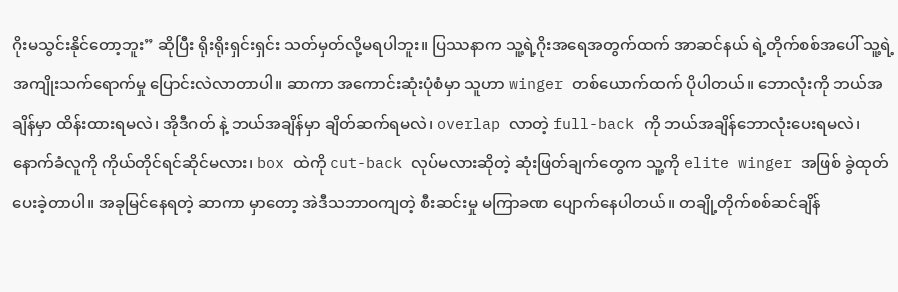ဂိုးမသွင်းနိုင်တော့ဘူး” ဆိုပြီး ရိုးရိုးရှင်းရှင်း သတ်မှတ်လို့မရပါဘူး။ ပြဿနာက သူ့ရဲ့ဂိုးအရေအတွက်ထက် အာဆင်နယ် ရဲ့တိုက်စစ်အပေါ် သူ့ရဲ့အကျိုးသက်ရောက်မှု ပြောင်းလဲလာတာပါ။ ဆာကာ အကောင်းဆုံးပုံစံမှာ သူဟာ winger တစ်ယောက်ထက် ပိုပါတယ်။ ဘောလုံးကို ဘယ်အချိန်မှာ ထိန်းထားရမလဲ၊ အိုဒီဂတ် နဲ့ ဘယ်အချိန်မှာ ချိတ်ဆက်ရမလဲ၊ overlap လာတဲ့ full-back ကို ဘယ်အချိန်ဘောလုံးပေးရမလဲ၊ နောက်ခံလူကို ကိုယ်တိုင်ရင်ဆိုင်မလား၊ box ထဲကို cut-back လုပ်မလားဆိုတဲ့ ဆုံးဖြတ်ချက်တွေက သူ့ကို elite winger အဖြစ် ခွဲထုတ်ပေးခဲ့တာပါ။ အခုမြင်နေရတဲ့ ဆာကာ မှာတော့ အဲဒီသဘာဝကျတဲ့ စီးဆင်းမှု မကြာခဏ ပျောက်နေပါတယ်။ တချို့တိုက်စစ်ဆင်ချိန်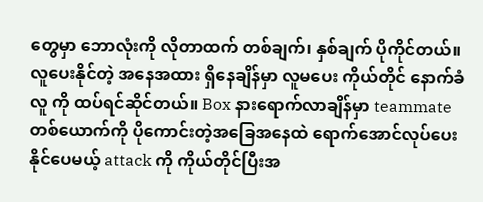တွေမှာ ဘောလုံးကို လိုတာထက် တစ်ချက်၊ နှစ်ချက် ပိုကိုင်တယ်။ လူပေးနိုင်တဲ့ အနေအထား ရှိနေချိန်မှာ လူမပေး ကိုယ်တိုင် နောက်ခံလူ ကို ထပ်ရင်ဆိုင်တယ်။ Box နားရောက်လာချိန်မှာ teammate တစ်ယောက်ကို ပိုကောင်းတဲ့အခြေအနေထဲ ရောက်အောင်လုပ်ပေးနိုင်ပေမယ့် attack ကို ကိုယ်တိုင်ပြီးအ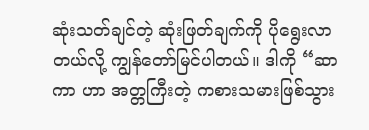ဆုံးသတ်ချင်တဲ့ ဆုံးဖြတ်ချက်ကို ပိုရွေးလာတယ်လို့ ကျွန်တော်မြင်ပါတယ်။ ဒါကို “ဆာကာ ဟာ အတ္တကြီးတဲ့ ကစားသမားဖြစ်သွား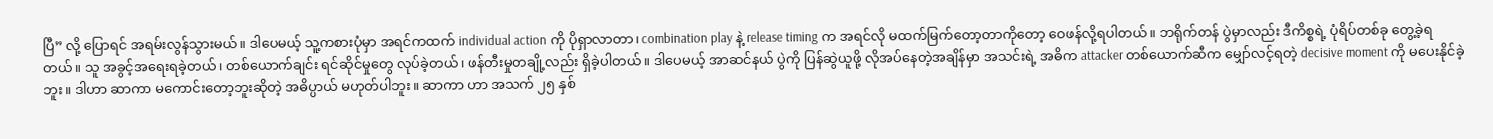ပြီ” လို့ ပြောရင် အရမ်းလွန်သွားမယ်။ ဒါပေမယ့် သူ့ကစားပုံမှာ အရင်ကထက် individual action ကို ပိုရှာလာတာ၊ combination play နဲ့ release timing က အရင်လို မထက်မြက်တော့တာကိုတော့ ဝေဖန်လို့ရပါတယ်။ ဘရိုက်တန် ပွဲမှာလည်း ဒီကိစ္စရဲ့ ပုံရိပ်တစ်ခု တွေ့ခဲ့ရတယ်။ သူ အခွင့်အရေးရခဲ့တယ်၊ တစ်ယောက်ချင်း ရင်ဆိုင်မှုတွေ လုပ်ခဲ့တယ်၊ ဖန်တီးမှုတချို့လည်း ရှိခဲ့ပါတယ်။ ဒါပေမယ့် အာဆင်နယ် ပွဲကို ပြန်ဆွဲယူဖို့ လိုအပ်နေတဲ့အချိန်မှာ အသင်းရဲ့ အဓိက attacker တစ်ယောက်ဆီက မျှော်လင့်ရတဲ့ decisive moment ကို မပေးနိုင်ခဲ့ဘူး။ ဒါဟာ ဆာကာ မကောင်းတော့ဘူးဆိုတဲ့ အဓိပ္ပာယ် မဟုတ်ပါဘူး။ ဆာကာ ဟာ အသက် ၂၅ နှစ်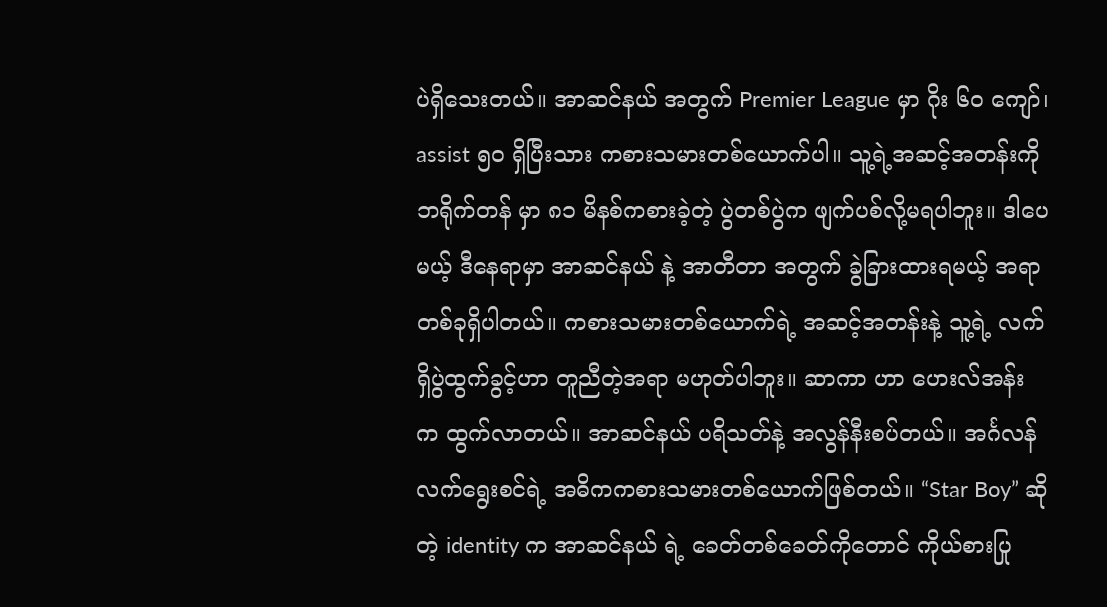ပဲရှိသေးတယ်။ အာဆင်နယ် အတွက် Premier League မှာ ဂိုး ၆၀ ကျော်၊ assist ၅၀ ရှိပြီးသား ကစားသမားတစ်ယောက်ပါ။ သူ့ရဲ့အဆင့်အတန်းကို ဘရိုက်တန် မှာ ၈၁ မိနစ်ကစားခဲ့တဲ့ ပွဲတစ်ပွဲက ဖျက်ပစ်လို့မရပါဘူး။ ဒါပေမယ့် ဒီနေရာမှာ အာဆင်နယ် နဲ့ အာတီတာ အတွက် ခွဲခြားထားရမယ့် အရာတစ်ခုရှိပါတယ်။ ကစားသမားတစ်ယောက်ရဲ့ အဆင့်အတန်းနဲ့ သူ့ရဲ့ လက်ရှိပွဲထွက်ခွင့်ဟာ တူညီတဲ့အရာ မဟုတ်ပါဘူး။ ဆာကာ ဟာ ဟေးလ်အန်း က ထွက်လာတယ်။ အာဆင်နယ် ပရိသတ်နဲ့ အလွန်နီးစပ်တယ်။ အင်္ဂလန် လက်ရွေးစင်ရဲ့ အဓိကကစားသမားတစ်ယောက်ဖြစ်တယ်။ “Star Boy” ဆိုတဲ့ identity က အာဆင်နယ် ရဲ့ ခေတ်တစ်ခေတ်ကိုတောင် ကိုယ်စားပြု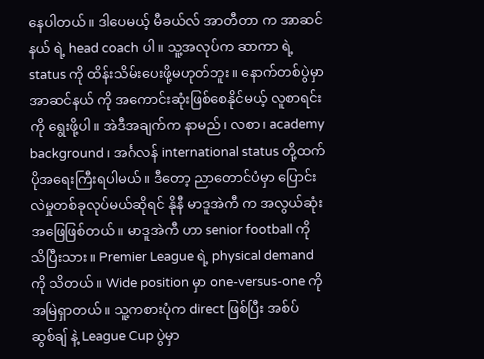နေပါတယ်။ ဒါပေမယ့် မီခယ်လ် အာတီတာ က အာဆင်နယ် ရဲ့ head coach ပါ။ သူ့အလုပ်က ဆာကာ ရဲ့ status ကို ထိန်းသိမ်းပေးဖို့မဟုတ်ဘူး။ နောက်တစ်ပွဲမှာ အာဆင်နယ် ကို အကောင်းဆုံးဖြစ်စေနိုင်မယ့် လူစာရင်း ကို ရွေးဖို့ပါ။ အဲဒီအချက်က နာမည်၊ လစာ၊ academy background၊ အင်္ဂလန် international status တို့ထက် ပိုအရေးကြီးရပါမယ်။ ဒီတော့ ညာတောင်ပံမှာ ပြောင်းလဲမှုတစ်ခုလုပ်မယ်ဆိုရင် နိုနီ မာဒူအဲကီ က အလွယ်ဆုံးအဖြေဖြစ်တယ်။ မာဒူအဲကီ ဟာ senior football ကို သိပြီးသား။ Premier League ရဲ့ physical demand ကို သိတယ်။ Wide position မှာ one-versus-one ကို အမြဲရှာတယ်။ သူ့ကစားပုံက direct ဖြစ်ပြီး အစ်ပ်ဆွစ်ချ် နဲ့ League Cup ပွဲမှာ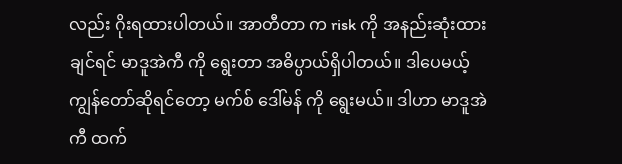လည်း ဂိုးရထားပါတယ်။ အာတီတာ က risk ကို အနည်းဆုံးထားချင်ရင် မာဒူအဲကီ ကို ရွေးတာ အဓိပ္ပာယ်ရှိပါတယ်။ ဒါပေမယ့် ကျွန်တော်ဆိုရင်တော့ မက်စ် ဒေါ်မန် ကို ရွေးမယ်။ ဒါဟာ မာဒူအဲကီ ထက်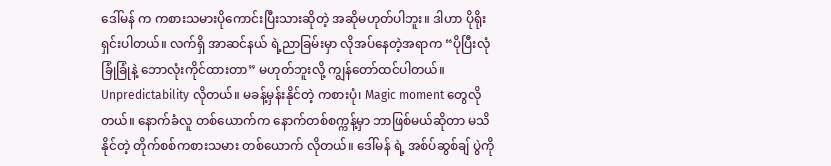ဒေါ်မန် က ကစားသမားပိုကောင်းပြီးသားဆိုတဲ့ အဆိုမဟုတ်ပါဘူး။ ဒါဟာ ပိုရိုးရှင်းပါတယ်။ လက်ရှိ အာဆင်နယ် ရဲ့ညာခြမ်းမှာ လိုအပ်နေတဲ့အရာက “ပိုပြီးလုံခြုံခြုံနဲ့ ဘောလုံးကိုင်ထားတာ” မဟုတ်ဘူးလို့ ကျွန်တော်ထင်ပါတယ်။ Unpredictability လိုတယ်။ မခန့်မှန်းနိုင်တဲ့ ကစားပုံ၊ Magic moment တွေလိုတယ်။ နောက်ခံလူ တစ်ယောက်က နောက်တစ်စက္ကန့်မှာ ဘာဖြစ်မယ်ဆိုတာ မသိနိုင်တဲ့ တိုက်စစ်ကစားသမား တစ်ယောက် လိုတယ်။ ဒေါ်မန် ရဲ့ အစ်ပ်ဆွစ်ချ် ပွဲကို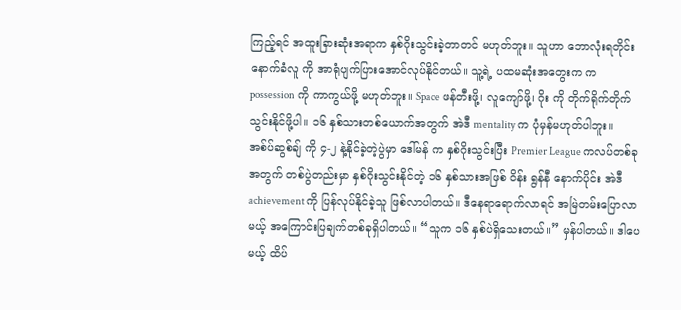ကြည့်ရင် အထူးခြားဆုံးအရာက နှစ်ဂိုးသွင်းခဲ့တာတင် မဟုတ်ဘူး။ သူဟာ ဘောလုံးရတိုင်း နောက်ခံလူ ကို အာရုံပျက်ပြားအောင်လုပ်နိုင်တယ်။ သူ့ရဲ့ ပထမဆုံးအတွေးက က possession ကို ကာကွယ်ဖို့ မဟုတ်ဘူး။ Space ဖန်တီးဖို့၊ လူကျော်ဖို့၊ ဂိုး ကို တိုက်ရိုက်တိုက်သွင်းနိုင်ဖို့ပါ။ ၁၆ နှစ်သားတစ်ယောက်အတွက် အဲဒီ mentality က ပုံမှန်မဟုတ်ပါဘူး။ အစ်ပ်ဆွစ်ချ် ကို ၄-၂ နဲ့နိုင်ခဲ့တဲ့ပွဲမှာ ဒေါ်မန် က နှစ်ဂိုးသွင်းပြီး Premier League ကလပ်တစ်ခုအတွက် တစ်ပွဲတည်းမှာ နှစ်ဂိုးသွင်းနိုင်တဲ့ ၁၆ နှစ်သားအဖြစ် ဝိန်း ရွန်နီ နောက်ပိုင်း အဲဒီ achievement ကို ပြန်လုပ်နိုင်ခဲ့သူ ဖြစ်လာပါတယ်။ ဒီနေရာရောက်လာရင် အမြဲတမ်းပြောလာမယ့် အကြောင်းပြချက်တစ်ခုရှိပါတယ်။ “သူက ၁၆ နှစ်ပဲရှိသေးတယ်။” မှန်ပါတယ်။ ဒါပေမယ့် ထိပ်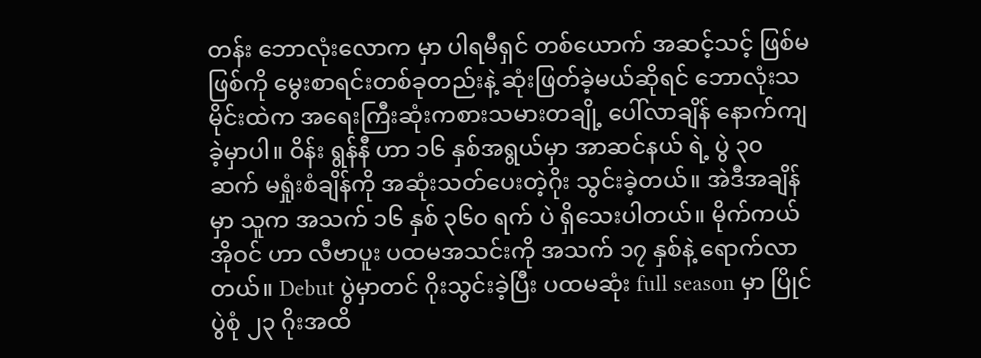တန်း ဘောလုံးလောက မှာ ပါရမီရှင် တစ်ယောက် အဆင့်သင့် ဖြစ်မဖြစ်ကို မွေးစာရင်းတစ်ခုတည်းနဲ့ ဆုံးဖြတ်ခဲ့မယ်ဆိုရင် ဘောလုံးသမိုင်းထဲက အရေးကြီးဆုံးကစားသမားတချို့ ပေါ်လာချိန် နောက်ကျခဲ့မှာပါ။ ဝိန်း ရွန်နီ ဟာ ၁၆ နှစ်အရွယ်မှာ အာဆင်နယ် ရဲ့ ပွဲ ၃၀ ဆက် မရှုံးစံချိန်ကို အဆုံးသတ်ပေးတဲ့ဂိုး သွင်းခဲ့တယ်။ အဲဒီအချိန်မှာ သူက အသက် ၁၆ နှစ် ၃၆၀ ရက် ပဲ ရှိသေးပါတယ်။ မိုက်ကယ် အိုဝင် ဟာ လီဗာပူး ပထမအသင်းကို အသက် ၁၇ နှစ်နဲ့ ရောက်လာတယ်။ Debut ပွဲမှာတင် ဂိုးသွင်းခဲ့ပြီး ပထမဆုံး full season မှာ ပြိုင်ပွဲစုံ ၂၃ ဂိုးအထိ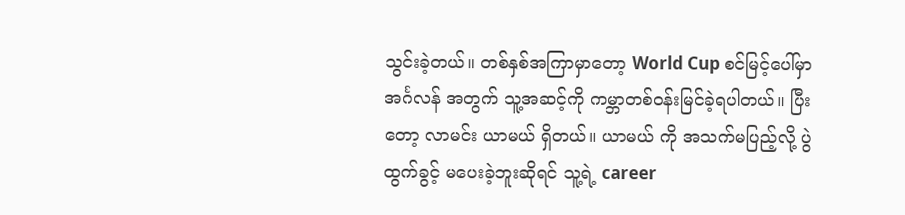သွင်းခဲ့တယ်။ တစ်နှစ်အကြာမှာတော့ World Cup စင်မြင့်ပေါ်မှာ အင်္ဂလန် အတွက် သူ့အဆင့်ကို ကမ္ဘာတစ်ဝန်းမြင်ခဲ့ရပါတယ်။ ပြီးတော့ လာမင်း ယာမယ် ရှိတယ်။ ယာမယ် ကို အသက်မပြည့်လို့ ပွဲထွက်ခွင့် မပေးခဲ့ဘူးဆိုရင် သူ့ရဲ့ career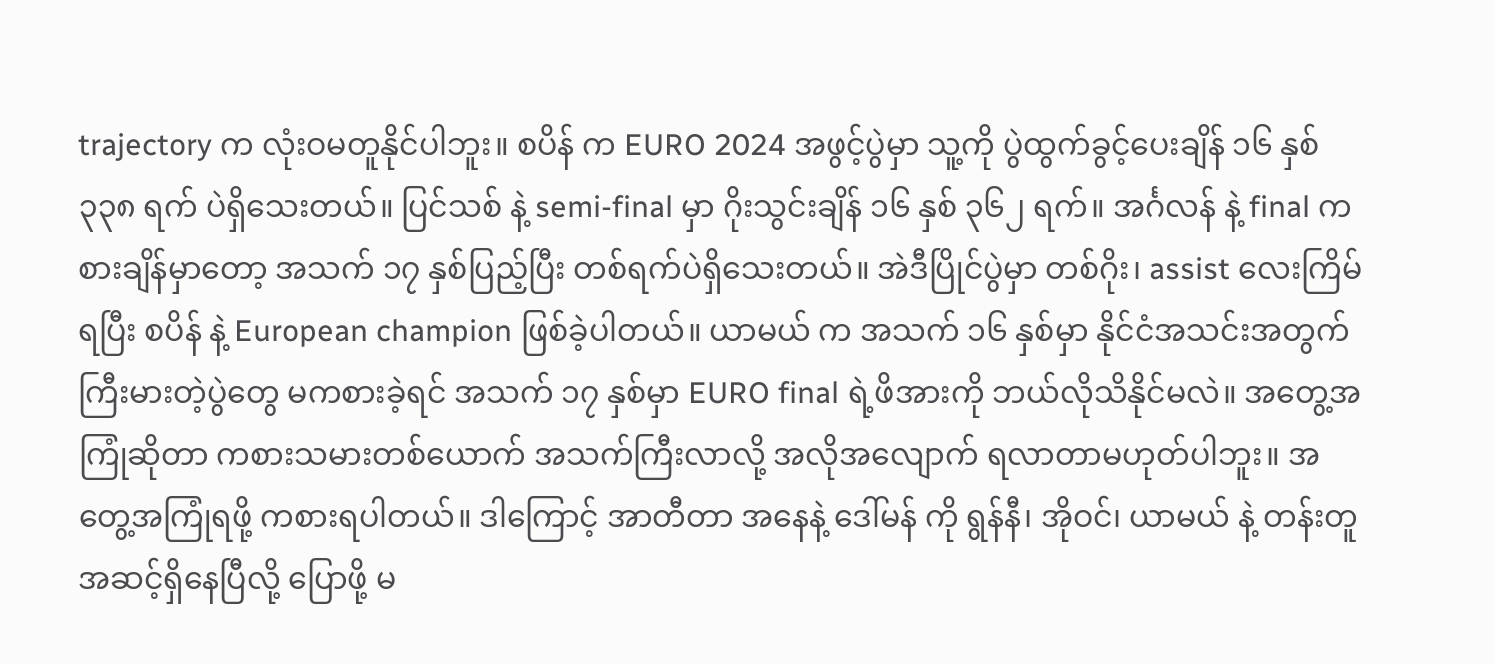trajectory က လုံးဝမတူနိုင်ပါဘူး။ စပိန် က EURO 2024 အဖွင့်ပွဲမှာ သူ့ကို ပွဲထွက်ခွင့်ပေးချိန် ၁၆ နှစ် ၃၃၈ ရက် ပဲရှိသေးတယ်။ ပြင်သစ် နဲ့ semi-final မှာ ဂိုးသွင်းချိန် ၁၆ နှစ် ၃၆၂ ရက်။ အင်္ဂလန် နဲ့ final ကစားချိန်မှာတော့ အသက် ၁၇ နှစ်ပြည့်ပြီး တစ်ရက်ပဲရှိသေးတယ်။ အဲဒီပြိုင်ပွဲမှာ တစ်ဂိုး၊ assist လေးကြိမ်ရပြီး စပိန် နဲ့ European champion ဖြစ်ခဲ့ပါတယ်။ ယာမယ် က အသက် ၁၆ နှစ်မှာ နိုင်ငံအသင်းအတွက် ကြီးမားတဲ့ပွဲတွေ မကစားခဲ့ရင် အသက် ၁၇ နှစ်မှာ EURO final ရဲ့ဖိအားကို ဘယ်လိုသိနိုင်မလဲ။ အတွေ့အကြုံဆိုတာ ကစားသမားတစ်ယောက် အသက်ကြီးလာလို့ အလိုအလျောက် ရလာတာမဟုတ်ပါဘူး။ အတွေ့အကြုံရဖို့ ကစားရပါတယ်။ ဒါကြောင့် အာတီတာ အနေနဲ့ ဒေါ်မန် ကို ရွန်နီ၊ အိုဝင်၊ ယာမယ် နဲ့ တန်းတူအဆင့်ရှိနေပြီလို့ ပြောဖို့ မ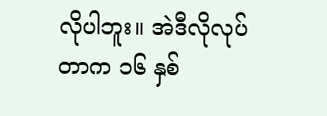လိုပါဘူး။ အဲဒီလိုလုပ်တာက ၁၆ နှစ်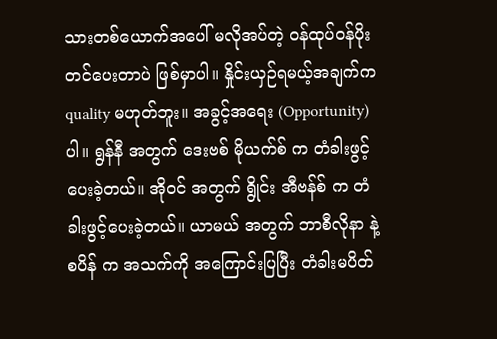သားတစ်ယောက်အပေါ် မလိုအပ်တဲ့ ဝန်ထုပ်ဝန်ပိုးတင်ပေးတာပဲ ဖြစ်မှာပါ။ နှိုင်းယှဉ်ရမယ့်အချက်က quality မဟုတ်ဘူး။ အခွင့်အရေး (Opportunity) ပါ။ ရွန်နီ အတွက် ဒေးဗစ် မိုယက်စ် က တံခါးဖွင့်ပေးခဲ့တယ်။ အိုဝင် အတွက် ရွိုင်း အီဗန်စ် က တံခါးဖွင့်ပေးခဲ့တယ်။ ယာမယ် အတွက် ဘာစီလိုနာ နဲ့ စပိန် က အသက်ကို အကြောင်းပြပြီး တံခါးမပိတ်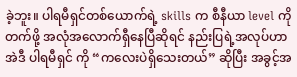ခဲ့ဘူး။ ပါရမီရှင်တစ်ယောက်ရဲ့ skills က စီနီယာ level ကို တက်ဖို့ အလုံအလောက်ရှီနေပြီဆိုရင် နည်းပြရဲ့အလုပ်ဟာ အဲဒီ ပါရမီရှင် ကို “ကလေးပဲရှိသေးတယ်” ဆိုပြီး အခွင့်အ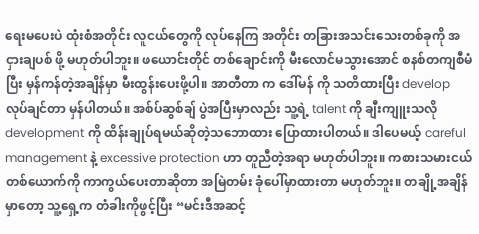ရေးမပေးပဲ ထုံးစံအတိုင်း လူငယ်တွေကို လုပ်နေကြ အတိုင်း တခြားအသင်းသေးတစ်ခုကို အငှားချပစ် ဖို့ မဟုတ်ပါဘူး။ ဖယောင်းတိုင် တစ်ချောင်းကို မီးလောင်မသွားအောင် စနစ်တကျစီမံပြီး မှန်ကန်တဲ့အချိန်မှာ မီးထွန်းပေးဖို့ပါ။ အာတီတာ က ဒေါ်မန် ကို သတိထားပြီး develop လုပ်ချင်တာ မှန်ပါတယ်။ အစ်ပ်ဆွစ်ချ် ပွဲအပြီးမှာလည်း သူ့ရဲ့ talent ကို ချီးကျူးသလို development ကို ထိန်းချုပ်ရမယ်ဆိုတဲ့သဘောထား ပြောထားပါတယ်။ ဒါပေမယ့် careful management နဲ့ excessive protection ဟာ တူညီတဲ့အရာ မဟုတ်ပါဘူး။ ကစားသမားငယ်တစ်ယောက်ကို ကာကွယ်ပေးတာဆိုတာ အမြဲတမ်း ခုံပေါ်မှာထားတာ မဟုတ်ဘူး။ တချို့အချိန်မှာတော့ သူ့ရှေ့က တံခါးကိုဖွင့်ပြီး “မင်းဒီအဆင့်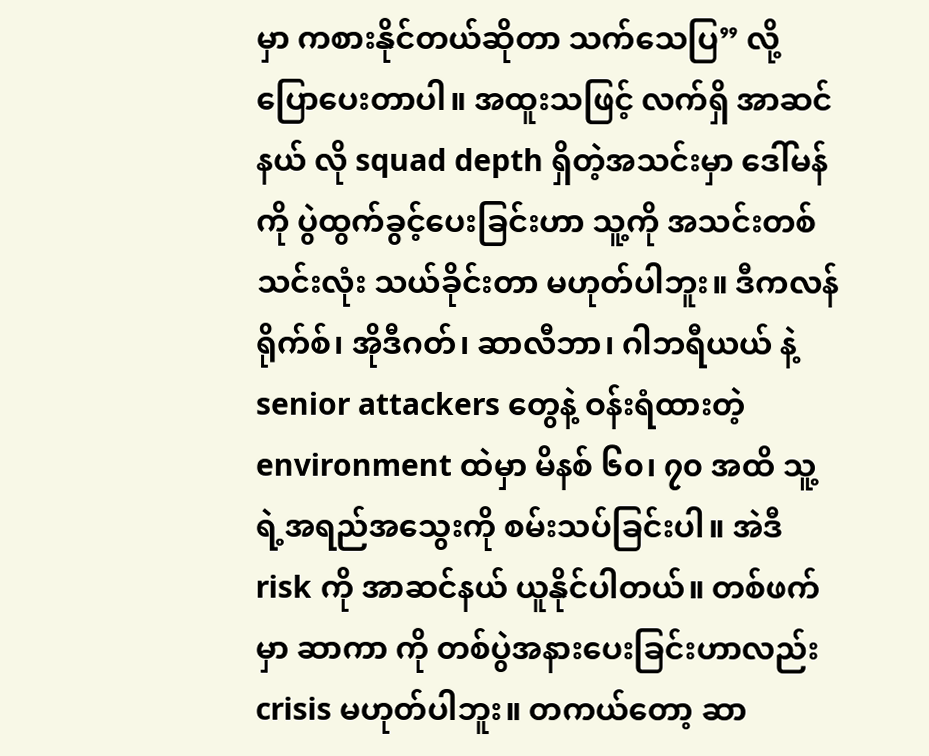မှာ ကစားနိုင်တယ်ဆိုတာ သက်သေပြ” လို့ ပြောပေးတာပါ။ အထူးသဖြင့် လက်ရှိ အာဆင်နယ် လို squad depth ရှိတဲ့အသင်းမှာ ဒေါ်မန် ကို ပွဲထွက်ခွင့်ပေးခြင်းဟာ သူ့ကို အသင်းတစ်သင်းလုံး သယ်ခိုင်းတာ မဟုတ်ပါဘူး။ ဒီကလန် ရိုက်စ်၊ အိုဒီဂတ်၊ ဆာလီဘာ၊ ဂါဘရီယယ် နဲ့ senior attackers တွေနဲ့ ဝန်းရံထားတဲ့ environment ထဲမှာ မိနစ် ၆၀၊ ၇၀ အထိ သူ့ရဲ့အရည်အသွေးကို စမ်းသပ်ခြင်းပါ။ အဲဒီ risk ကို အာဆင်နယ် ယူနိုင်ပါတယ်။ တစ်ဖက်မှာ ဆာကာ ကို တစ်ပွဲအနားပေးခြင်းဟာလည်း crisis မဟုတ်ပါဘူး။ တကယ်တော့ ဆာ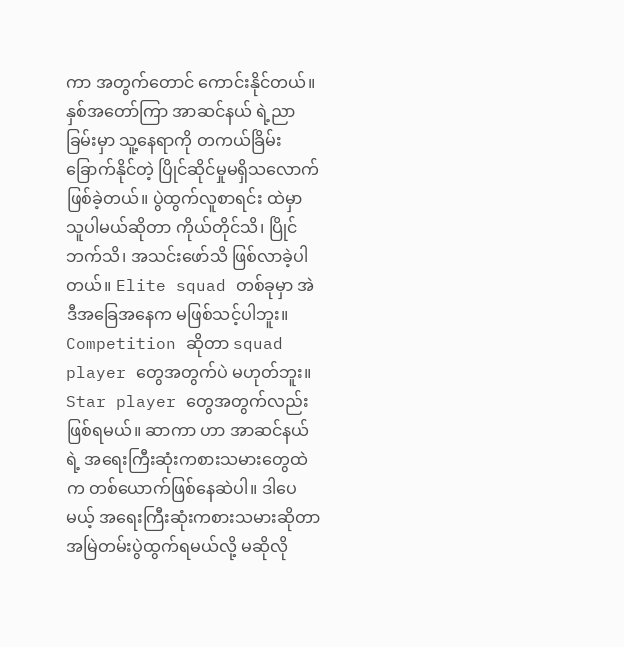ကာ အတွက်တောင် ကောင်းနိုင်တယ်။ နှစ်အတော်ကြာ အာဆင်နယ် ရဲ့ညာခြမ်းမှာ သူ့နေရာကို တကယ်ခြိမ်းခြောက်နိုင်တဲ့ ပြိုင်ဆိုင်မှုမရှိသလောက် ဖြစ်ခဲ့တယ်။ ပွဲထွက်လူစာရင်း ထဲမှာ သူပါမယ်ဆိုတာ ကိုယ်တိုင်သိ၊ ပြိုင်ဘက်သိ၊ အသင်းဖော်သိ ဖြစ်လာခဲ့ပါတယ်။ Elite squad တစ်ခုမှာ အဲဒီအခြေအနေက မဖြစ်သင့်ပါဘူး။ Competition ဆိုတာ squad player တွေအတွက်ပဲ မဟုတ်ဘူး။ Star player တွေအတွက်လည်း ဖြစ်ရမယ်။ ဆာကာ ဟာ အာဆင်နယ် ရဲ့ အရေးကြီးဆုံးကစားသမားတွေထဲက တစ်ယောက်ဖြစ်နေဆဲပါ။ ဒါပေမယ့် အရေးကြီးဆုံးကစားသမားဆိုတာ အမြဲတမ်းပွဲထွက်ရမယ်လို့ မဆိုလို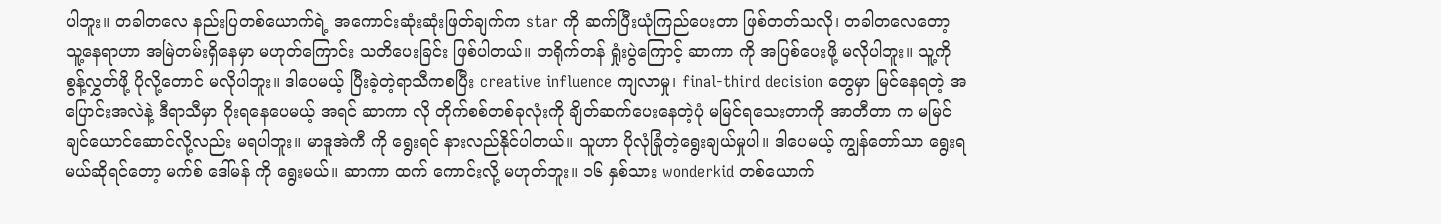ပါဘူး။ တခါတလေ နည်းပြတစ်ယောက်ရဲ့ အကောင်းဆုံးဆုံးဖြတ်ချက်က star ကို ဆက်ပြီးယုံကြည်ပေးတာ ဖြစ်တတ်သလို၊ တခါတလေတော့ သူ့နေရာဟာ အမြဲတမ်းရှိနေမှာ မဟုတ်ကြောင်း သတိပေးခြင်း ဖြစ်ပါတယ်။ ဘရိုက်တန် ရှုံးပွဲကြောင့် ဆာကာ ကို အပြစ်ပေးဖို့ မလိုပါဘူး။ သူ့ကို စွန့်လွှတ်ဖို့ ပိုလို့တောင် မလိုပါဘူး။ ဒါပေမယ့် ပြီးခဲ့တဲ့ရာသီကစပြီး creative influence ကျလာမှု၊ final-third decision တွေမှာ မြင်နေရတဲ့ အပြောင်းအလဲနဲ့ ဒီရာသီမှာ ဂိုးရနေပေမယ့် အရင် ဆာကာ လို တိုက်စစ်တစ်ခုလုံးကို ချိတ်ဆက်ပေးနေတဲ့ပုံ မမြင်ရသေးတာကို အာတီတာ က မမြင်ချင်ယောင်ဆောင်လို့လည်း မရပါဘူး။ မာဒူအဲကီ ကို ရွေးရင် နားလည်နိုင်ပါတယ်။ သူဟာ ပိုလုံခြုံတဲ့ရွေးချယ်မှုပါ။ ဒါပေမယ့် ကျွန်တော်သာ ရွေးရမယ်ဆိုရင်တော့ မက်စ် ဒေါ်မန် ကို ရွေးမယ်။ ဆာကာ ထက် ကောင်းလို့ မဟုတ်ဘူး။ ၁၆ နှစ်သား wonderkid တစ်ယောက်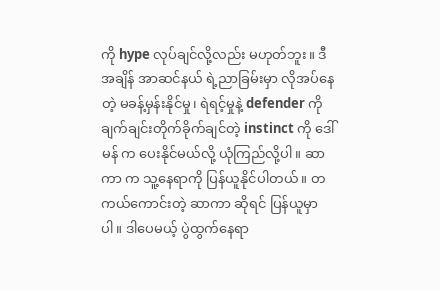ကို hype လုပ်ချင်လို့လည်း မဟုတ်ဘူး။ ဒီအချိန် အာဆင်နယ် ရဲ့ညာခြမ်းမှာ လိုအပ်နေတဲ့ မခန့်မှန်းနိုင်မှု၊ ရဲရင့်မှုနဲ့ defender ကို ချက်ချင်းတိုက်ခိုက်ချင်တဲ့ instinct ကို ဒေါ်မန် က ပေးနိုင်မယ်လို့ ယုံကြည်လို့ပါ။ ဆာကာ က သူ့နေရာကို ပြန်ယူနိုင်ပါတယ်။ တကယ်ကောင်းတဲ့ ဆာကာ ဆိုရင် ပြန်ယူမှာပါ။ ဒါပေမယ့် ပွဲထွက်နေရာ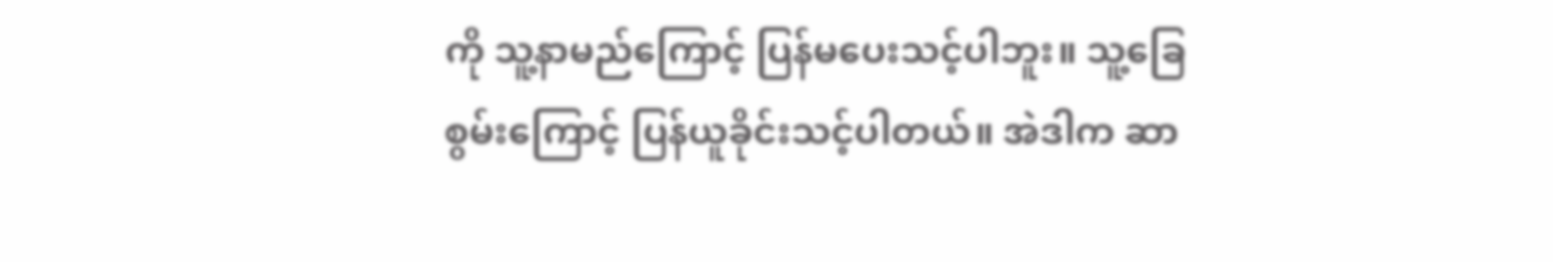ကို သူ့နာမည်ကြောင့် ပြန်မပေးသင့်ပါဘူး။ သူ့ခြေစွမ်းကြောင့် ပြန်ယူခိုင်းသင့်ပါတယ်။ အဲဒါက ဆာ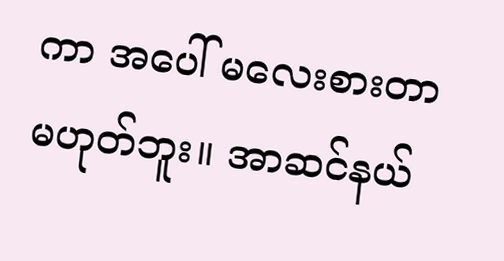ကာ အပေါ် မလေးစားတာ မဟုတ်ဘူး။ အာဆင်နယ်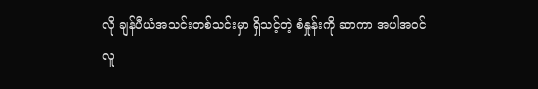လို ချန်ပီယံအသင်းတစ်သင်းမှာ ရှိသင့်တဲ့ စံနှုန်းကို ဆာကာ အပါအဝင် လူ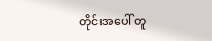တိုင်းအပေါ် တူ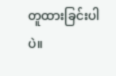တူထားခြင်းပါပဲ။